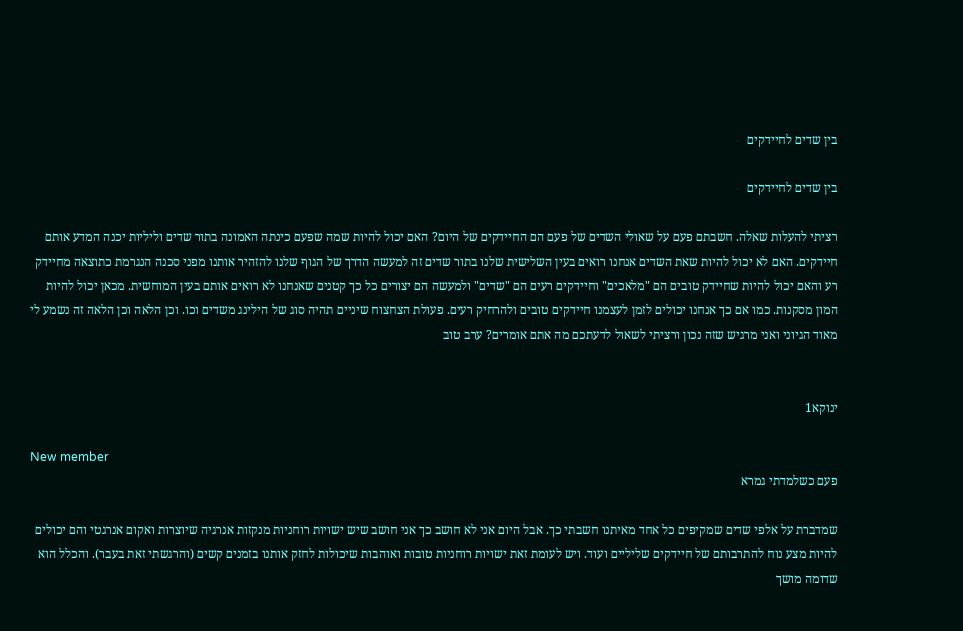בין שדים לחיידקים

בין שדים לחיידקים

רציתי להעלות שאלה. חשבתם פעם על שאולי השדים של פעם הם החיידקים של היום? האם יכול להיות שמה שפעם כינתה האמונה בתור שדים וליליות יכנה המדע אותם חיידקים. האם לא יכול להיות שאת השדים אנחנו רואים בעין השלישית שלנו בתור שדים זה למעשה הדרך של הגוף שלנו להזהיר אותנו מפני סכנה הנגרמת כתוצאה מחיידק רע והאם יכול להיות שחיידק טובים הם "מלאכים" וחיידקים רעים הם "שדים" ולמעשה הם יצורים כל כך קטנים שאנחנו לא רואים אותם בעין המוחשית. מכאן יכול להיות המון מסקנות. כמו אם כך אנחנו יכולים לזמן לעצמנו חיידקים טובים ולהרחיק רעים. פעולת הצחצוח שיניים תהיה סוג של הילינג משדים וכו. וכן הלאה וכן הלאה זה נשמע לי מאוד הגיוני ואני מרגיש שזה נכון ורציתי לשאול לדעתכם מה אתם אומרים? ערב טוב


ינוקא1

New member
פעם כשלמדתי גמרא

שמדברת על אלפי שדים שמקיפים כל אחד מאיתנו חשבתי כך. אבל היום אני לא חושב כך אני חושב שיש ישויות רוחניות מנקזות אנרגיה שיוצרות ואקום אנרגטי והם יכולים להיות מצע נוח להתרבותם של חיידקים שליליים ועוד. ויש לעומת זאת ישויות רוחניות טובות ואוהבות שיכולות לחזק אותנו בזמנים קשים (והרגשתי זאת בעבר). והכלל הוא שדומה מושך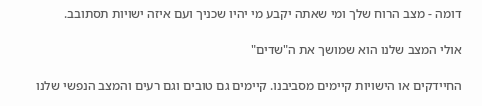דומה - מצב הרוח שלך ומי שאתה יקבע מי יהיו שכניך ועם איזה ישויות תסתובב.

אולי המצב שלנו הוא שמושך את ה"שדים"

החיידקים או הישויות קיימים מסביבנו. קיימים גם טובים וגם רעים והמצב הנפשי שלנו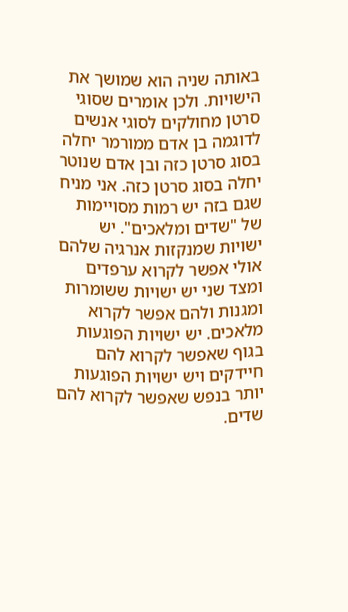באותה שניה הוא שמושך את הישויות. ולכן אומרים שסוגי סרטן מחולקים לסוגי אנשים לדוגמה בן אדם ממורמר יחלה בסוג סרטן כזה ובן אדם שנוטר יחלה בסוג סרטן כזה. אני מניח שגם בזה יש רמות מסויימות של "שדים ומלאכים". יש ישויות שמנקזות אנרגיה שלהם אולי אפשר לקרוא ערפדים ומצד שני יש ישויות ששומרות ומגנות ולהם אפשר לקרוא מלאכים. יש ישויות הפוגעות בגוף שאפשר לקרוא להם חיידקים ויש ישויות הפוגעות יותר בנפש שאפשר לקרוא להם שדים.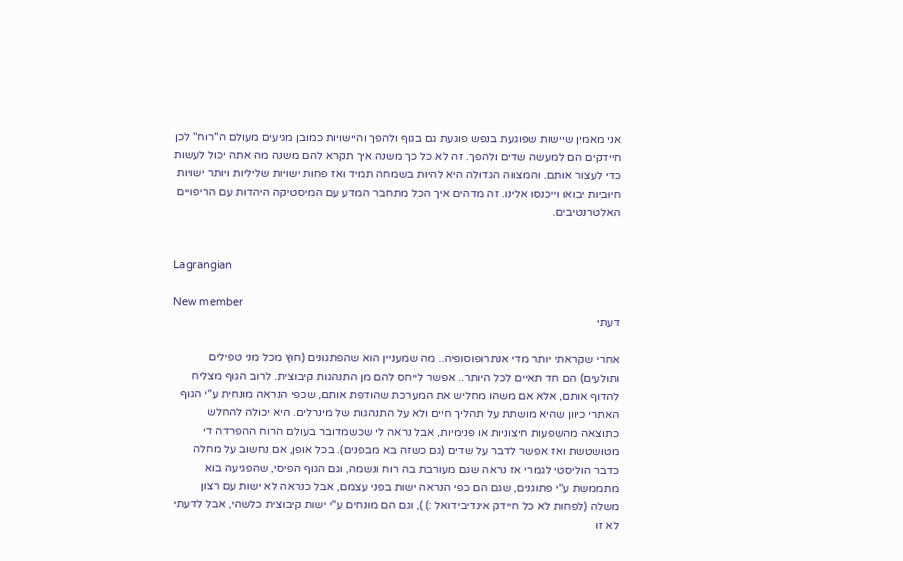אני מאמין שיישות שפוגעת בנפש פוגעת גם בגוף ולהפך והיישויות כמובן מגיעים מעולם ה"רוח" לכן חיידקים הם למעשה שדים ולהפך. זה לא כל כך משנה איך תקרא להם משנה מה אתה יכול לעשות כדי לעצור אותם. והמצווה הגדולה היא להיות בשמחה תמיד ואז פחות ישויות שליליות ויותר ישויות חיוביות יבואו וייכנסו אלינו. זה מדהים איך הכל מתחבר המדע עם המיסטיקה היהדות עם הריפויים האלטרנטיבים.


Lagrangian

New member
דעתי

אחרי שקראתי יותר מדי אנתרופוסופיה.. מה שמעניין הוא שהפתגונים (חוץ מכל מני טפילים ותולעים) הם חד תאיים לכל היותר.. אפשר לייחס להם מן התנהגות קיבוצית. לרוב הגוף מצליח להדוף אותם, אלא אם משהו מחליש את המערכת שהודפת אותם, שכפי הנראה מונחית ע"י הגוף האתרי כיוון שהיא מושתת על תהליך חיים ולא על התנהגות של מינרלים. היא יכולה להחלש כתוצאה מהשפעות חיצוניות או פנימיות, אבל נראה לי שכשמדובר בעולם הרוח ההפרדה די מטושטשת ואז אפשר לדבר על שדים (גם כשזה בא מבפנים). בכל אופן, אם נחשוב על מחלה כדבר הוליסטי לגמרי אז נראה שגם מעורבת בה רוח ונשמה, וגם הגוף הפיסי, שהפגיעה בוא מתממשת ע"י פתוגנים, שגם הם כפי הנראה ישות בפני עצמם, אבל כנראה לא ישות עם רצון משלה (לפחות לא כל חיידק אינדיבידואל :) ), וגם הם מונחים ע"י ישות קיבוצית כלשהי, אבל לדעתי לא זו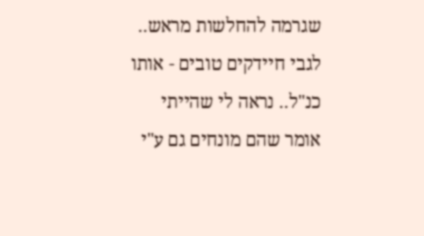שגרמה להחלשות מראש.. לגבי חיידקים טובים - אותו כנ"ל.. נראה לי שהייתי אומר שהם מונחים גם ע"י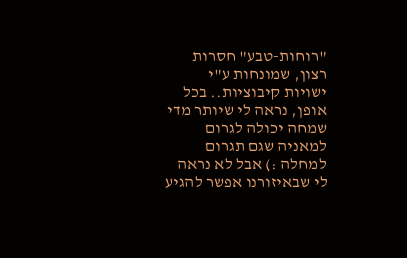"רוחות-טבע" חסרות רצון, שמונחות ע"י ישויות קיבוציות.. בכל אופן, נראה לי שיותר מדי שמחה יכולה לגרום למאניה שגם תגרום למחלה :) אבל לא נראה לי שבאיזורנו אפשר להגיע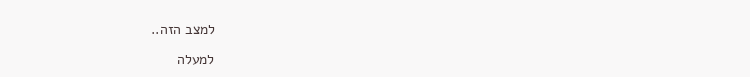למצב הזה..

למעלה